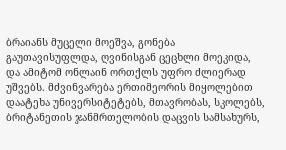ბრაიანს მუცელი მოეშვა, გონება გაუთავისუფლდა, ღვინისგან ცეცხლი მოეკიდა, და ამიტომ ონლაინ ორთქლს უფრო ძლიერად უშვებს. მძვინვარება ერთიმეორის მიყოლებით დაატეხა უნივერსიტეტებს, მთავრობას, სკოლებს, ბრიტანეთის ჯანმრთელობის დაცვის სამსახურს,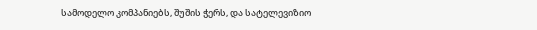სამოდელო კომპანიებს, შუშის ჭერს, და სატელევიზიო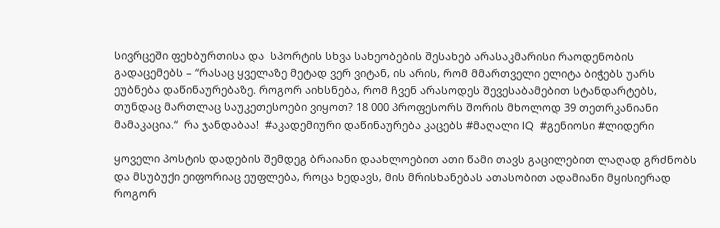სივრცეში ფეხბურთისა და  სპორტის სხვა სახეობების შესახებ არასაკმარისი რაოდენობის გადაცემებს – “რასაც ყველაზე მეტად ვერ ვიტან, ის არის, რომ მმართველი ელიტა ბიჭებს უარს ეუბნება დაწინაურებაზე. როგორ აიხსნება, რომ ჩვენ არასოდეს შევესაბამებით სტანდარტებს, თუნდაც მართლაც საუკეთესოები ვიყოთ? 18 000 პროფესორს შორის მხოლოდ 39 თეთრკანიანი მამაკაცია.“  რა ჯანდაბაა!  #აკადემიური დაწინაურება კაცებს #მაღალი IQ  #გენიოსი #ლიდერი

ყოველი პოსტის დადების შემდეგ ბრაიანი დაახლოებით ათი წამი თავს გაცილებით ლაღად გრძნობს და მსუბუქი ეიფორიაც ეუფლება, როცა ხედავს, მის მრისხანებას ათასობით ადამიანი მყისიერად როგორ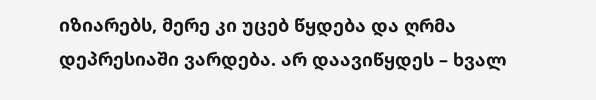იზიარებს, მერე კი უცებ წყდება და ღრმა დეპრესიაში ვარდება. არ დაავიწყდეს – ხვალ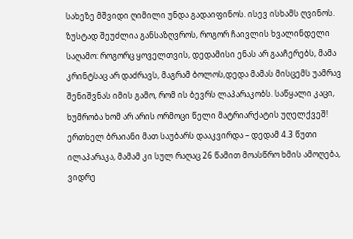სახეზე მშვიდი ღიმილი უნდა გადაიფინოს. ისევ ისხამს ღვინოს. ზუსტად შეუძლია განსაზღვროს, როგორ ჩაივლის ხვალინდელი საღამო: როგორც ყოველთვის, დედამისი ენას არ გააჩერებს, მამა კრინტსაც არ დაძრავს, მაგრამ ბოლოს,დედა მამას მისცემს უამრავ შენიშვნას იმის გამო, რომ ის ბევრს ლაპარაკობს. საწყალი კაცი, ხუმრობა ხომ არ არის ორმოცი წელი მატრიარქატის უღელქვეშ!  ერთხელ ბრაიანი მათ საუბარს დააკვირდა – დედამ 4.3 წუთი ილაპარაკა, მამამ კი სულ რაღაც 26 წამით მოასწრო ხმის ამოღება, ვიდრე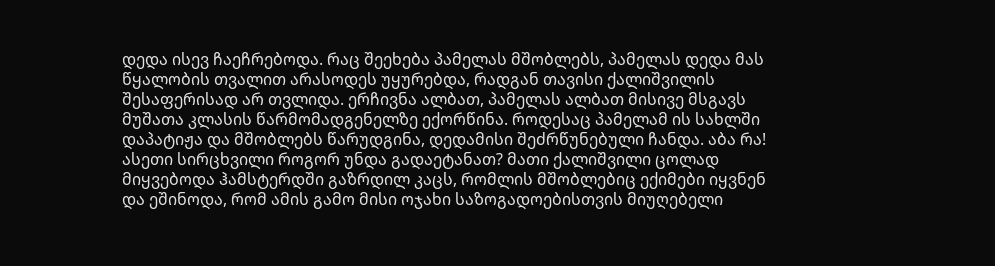დედა ისევ ჩაეჩრებოდა. რაც შეეხება პამელას მშობლებს, პამელას დედა მას წყალობის თვალით არასოდეს უყურებდა, რადგან თავისი ქალიშვილის შესაფერისად არ თვლიდა. ერჩივნა ალბათ, პამელას ალბათ მისივე მსგავს მუშათა კლასის წარმომადგენელზე ექორწინა. როდესაც პამელამ ის სახლში დაპატიჟა და მშობლებს წარუდგინა, დედამისი შეძრწუნებული ჩანდა. აბა რა! ასეთი სირცხვილი როგორ უნდა გადაეტანათ? მათი ქალიშვილი ცოლად მიყვებოდა ჰამსტერდში გაზრდილ კაცს, რომლის მშობლებიც ექიმები იყვნენ და ეშინოდა, რომ ამის გამო მისი ოჯახი საზოგადოებისთვის მიუღებელი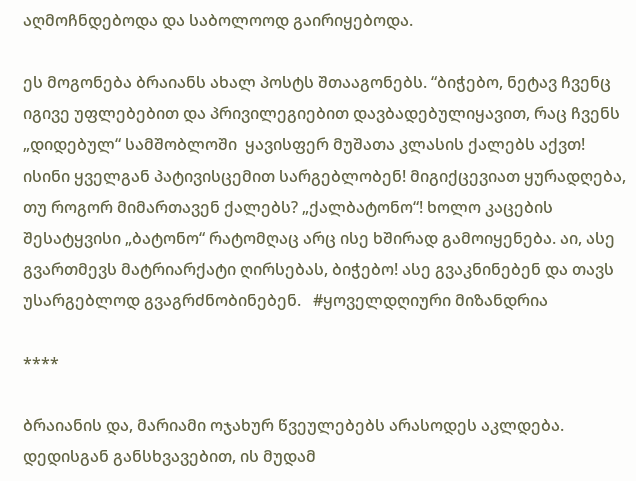აღმოჩნდებოდა და საბოლოოდ გაირიყებოდა.

ეს მოგონება ბრაიანს ახალ პოსტს შთააგონებს. “ბიჭებო, ნეტავ ჩვენც იგივე უფლებებით და პრივილეგიებით დავბადებულიყავით, რაც ჩვენს „დიდებულ“ სამშობლოში  ყავისფერ მუშათა კლასის ქალებს აქვთ! ისინი ყველგან პატივისცემით სარგებლობენ! მიგიქცევიათ ყურადღება, თუ როგორ მიმართავენ ქალებს? „ქალბატონო“! ხოლო კაცების შესატყვისი „ბატონო“ რატომღაც არც ისე ხშირად გამოიყენება. აი, ასე გვართმევს მატრიარქატი ღირსებას, ბიჭებო! ასე გვაკნინებენ და თავს უსარგებლოდ გვაგრძნობინებენ.   #ყოველდღიური მიზანდრია

****

ბრაიანის და, მარიამი ოჯახურ წვეულებებს არასოდეს აკლდება. დედისგან განსხვავებით, ის მუდამ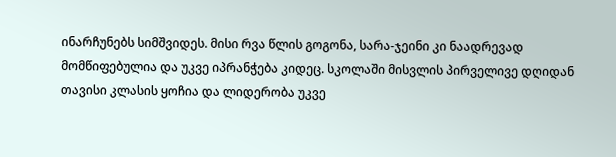ინარჩუნებს სიმშვიდეს. მისი რვა წლის გოგონა, სარა-ჯეინი კი ნაადრევად მომწიფებულია და უკვე იპრანჭება კიდეც. სკოლაში მისვლის პირველივე დღიდან თავისი კლასის ყოჩია და ლიდერობა უკვე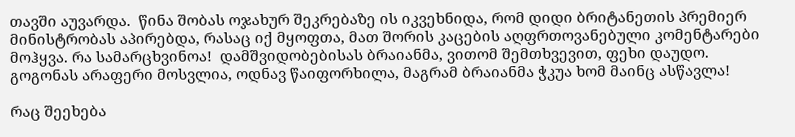თავში აუვარდა.  წინა შობას ოჯახურ შეკრებაზე ის იკვეხნიდა, რომ დიდი ბრიტანეთის პრემიერ მინისტრობას აპირებდა, რასაც იქ მყოფთა, მათ შორის კაცების აღფრთოვანებული კომენტარები მოჰყვა. რა სამარცხვინოა!  დამშვიდობებისას ბრაიანმა, ვითომ შემთხვევით, ფეხი დაუდო. გოგონას არაფერი მოსვლია, ოდნავ წაიფორხილა, მაგრამ ბრაიანმა ჭკუა ხომ მაინც ასწავლა!

რაც შეეხება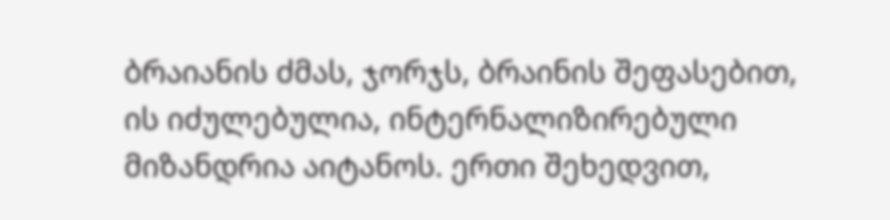ბრაიანის ძმას, ჯორჯს, ბრაინის შეფასებით, ის იძულებულია, ინტერნალიზირებული მიზანდრია აიტანოს. ერთი შეხედვით,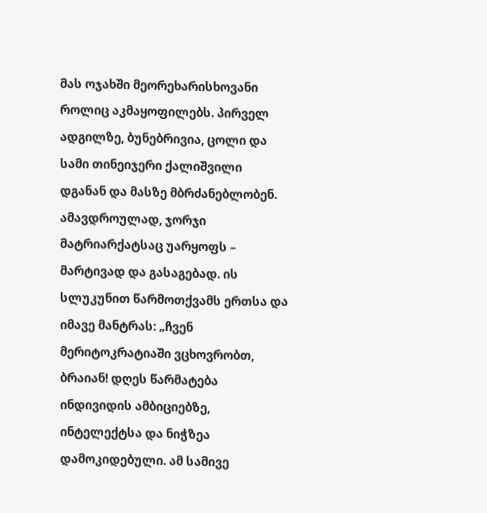მას ოჯახში მეორეხარისხოვანი როლიც აკმაყოფილებს. პირველ ადგილზე, ბუნებრივია, ცოლი და სამი თინეიჯერი ქალიშვილი დგანან და მასზე მბრძანებლობენ. ამავდროულად, ჯორჯი მატრიარქატსაც უარყოფს – მარტივად და გასაგებად. ის სლუკუნით წარმოთქვამს ერთსა და იმავე მანტრას: „ჩვენ მერიტოკრატიაში ვცხოვრობთ, ბრაიან! დღეს წარმატება ინდივიდის ამბიციებზე, ინტელექტსა და ნიჭზეა დამოკიდებული. ამ სამივე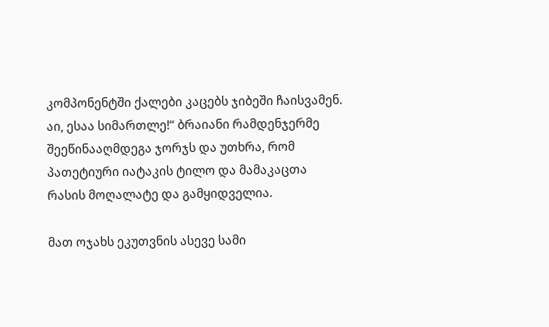კომპონენტში ქალები კაცებს ჯიბეში ჩაისვამენ. აი, ესაა სიმართლე!“ ბრაიანი რამდენჯერმე შეეწინააღმდეგა ჯორჯს და უთხრა, რომ პათეტიური იატაკის ტილო და მამაკაცთა რასის მოღალატე და გამყიდველია.

მათ ოჯახს ეკუთვნის ასევე სამი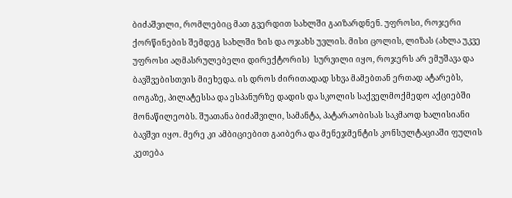ბიძაშვილი, რომლებიც მათ გვერდით სახლში გაიზარდნენ. უფროსი, როჯერი ქორწინების შემდეგ სახლში ზის და ოჯახს უვლის. მისი ცოლის, ლიზას (ახლა უკვე უფროსი აღმასრულებელი დირექტორის)  სურვილი იყო, როჯერს არ ემუშავა და ბავშვებისთვის მიეხედა. ის დროს ძირითადად სხვა მამებთან ერთად ატარებს, იოგაზე, პილატესსა და ესპანურზე დადის და სკოლის საქველმოქმედო აქციებში მონაწილეობს. შუათანა ბიძაშვილი, სამანტა, პატარაობისას საკმაოდ ხალისიანი ბავშვი იყო. მერე კი ამბიციებით გაიბერა და მენეჯმენტის კონსულტაციაში ფულის კეთება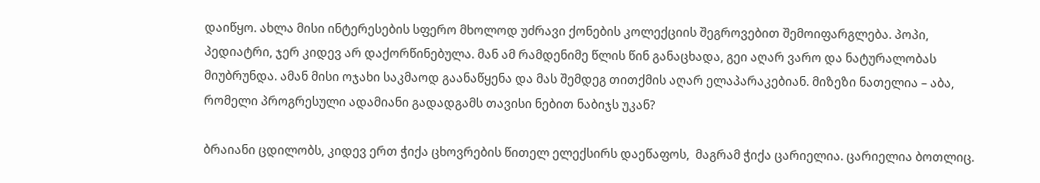დაიწყო. ახლა მისი ინტერესების სფერო მხოლოდ უძრავი ქონების კოლექციის შეგროვებით შემოიფარგლება. პოპი, პედიატრი, ჯერ კიდევ არ დაქორწინებულა. მან ამ რამდენიმე წლის წინ განაცხადა, გეი აღარ ვარო და ნატურალობას მიუბრუნდა. ამან მისი ოჯახი საკმაოდ გაანაწყენა და მას შემდეგ თითქმის აღარ ელაპარაკებიან. მიზეზი ნათელია – აბა, რომელი პროგრესული ადამიანი გადადგამს თავისი ნებით ნაბიჯს უკან?

ბრაიანი ცდილობს, კიდევ ერთ ჭიქა ცხოვრების წითელ ელექსირს დაეწაფოს,  მაგრამ ჭიქა ცარიელია. ცარიელია ბოთლიც.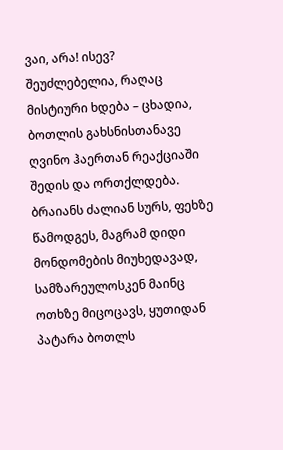ვაი, არა! ისევ? შეუძლებელია, რაღაც მისტიური ხდება – ცხადია, ბოთლის გახსნისთანავე ღვინო ჰაერთან რეაქციაში შედის და ორთქლდება. ბრაიანს ძალიან სურს, ფეხზე წამოდგეს, მაგრამ დიდი მონდომების მიუხედავად, სამზარეულოსკენ მაინც ოთხზე მიცოცავს, ყუთიდან პატარა ბოთლს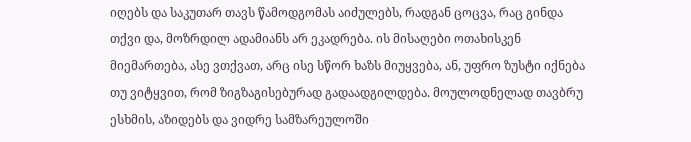იღებს და საკუთარ თავს წამოდგომას აიძულებს, რადგან ცოცვა, რაც გინდა თქვი და, მოზრდილ ადამიანს არ ეკადრება. ის მისაღები ოთახისკენ მიემართება, ასე ვთქვათ, არც ისე სწორ ხაზს მიუყვება, ან, უფრო ზუსტი იქნება თუ ვიტყვით, რომ ზიგზაგისებურად გადაადგილდება. მოულოდნელად თავბრუ ესხმის, აზიდებს და ვიდრე სამზარეულოში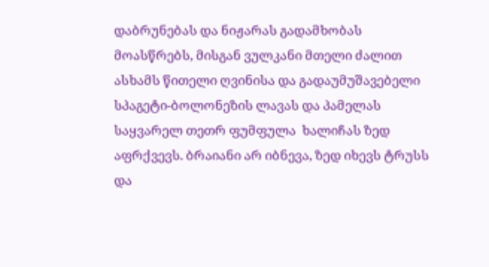დაბრუნებას და ნიჟარას გადამხობას მოასწრებს, მისგან ვულკანი მთელი ძალით ასხამს წითელი ღვინისა და გადაუმუშავებელი სპაგეტი-ბოლონეზის ლავას და პამელას საყვარელ თეთრ ფუმფულა  ხალიჩას ზედ აფრქვევს. ბრაიანი არ იბნევა, ზედ იხევს ტრუსს და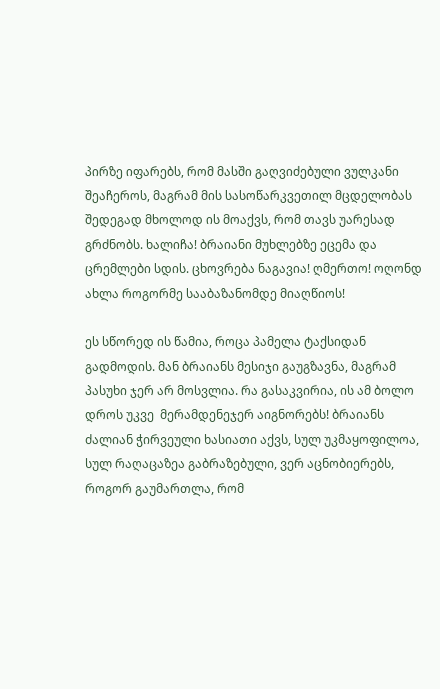პირზე იფარებს, რომ მასში გაღვიძებული ვულკანი შეაჩეროს, მაგრამ მის სასოწარკვეთილ მცდელობას შედეგად მხოლოდ ის მოაქვს, რომ თავს უარესად გრძნობს. ხალიჩა! ბრაიანი მუხლებზე ეცემა და ცრემლები სდის. ცხოვრება ნაგავია! ღმერთო! ოღონდ ახლა როგორმე სააბაზანომდე მიაღწიოს!

ეს სწორედ ის წამია, როცა პამელა ტაქსიდან გადმოდის. მან ბრაიანს მესიჯი გაუგზავნა, მაგრამ პასუხი ჯერ არ მოსვლია. რა გასაკვირია, ის ამ ბოლო დროს უკვე  მერამდენეჯერ აიგნორებს! ბრაიანს ძალიან ჭირვეული ხასიათი აქვს, სულ უკმაყოფილოა, სულ რაღაცაზეა გაბრაზებული, ვერ აცნობიერებს, როგორ გაუმართლა, რომ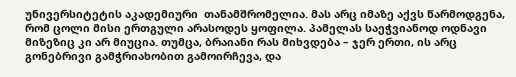უნივერსიტეტის აკადემიური  თანამშრომელია. მას არც იმაზე აქვს წარმოდგენა, რომ ცოლი მისი ერთგული არასოდეს ყოფილა. პამელას საეჭვიანოდ ოდნავი მიზეზიც კი არ მიუცია. თუმცა, ბრაიანი რას მიხვდება – ჯერ ერთი, ის არც გონებრივი გამჭრიახობით გამოირჩევა, და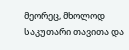მეორეც, მხოლოდ საკუთარი თავითა და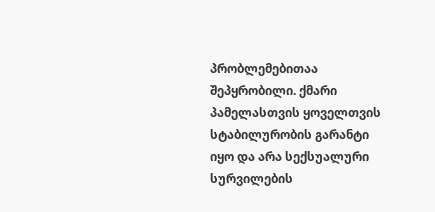პრობლემებითაა შეპყრობილი. ქმარი პამელასთვის ყოველთვის სტაბილურობის გარანტი იყო და არა სექსუალური სურვილების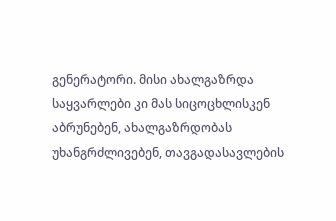გენერატორი. მისი ახალგაზრდა საყვარლები კი მას სიცოცხლისკენ აბრუნებენ, ახალგაზრდობას უხანგრძლივებენ, თავგადასავლების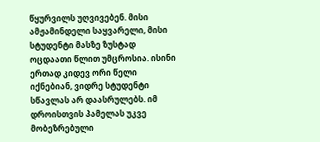წყურვილს უღვივებენ. მისი ამჟამინდელი საყვარელი, მისი სტუდენტი მასზე ზუსტად ოცდაათი წლით უმცროსია. ისინი ერთად კიდევ ორი წელი იქნებიან, ვიდრე სტუდენტი სწავლას არ დაასრულებს. იმ დროისთვის პამელას უკვე მობეზრებული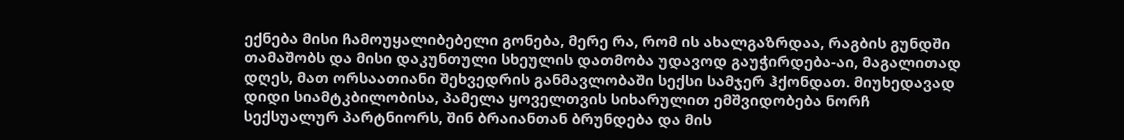ექნება მისი ჩამოუყალიბებელი გონება, მერე რა, რომ ის ახალგაზრდაა, რაგბის გუნდში თამაშობს და მისი დაკუნთული სხეულის დათმობა უდავოდ გაუჭირდება-აი, მაგალითად დღეს, მათ ორსაათიანი შეხვედრის განმავლობაში სექსი სამჯერ ჰქონდათ. მიუხედავად დიდი სიამტკბილობისა, პამელა ყოველთვის სიხარულით ემშვიდობება ნორჩ სექსუალურ პარტნიორს, შინ ბრაიანთან ბრუნდება და მის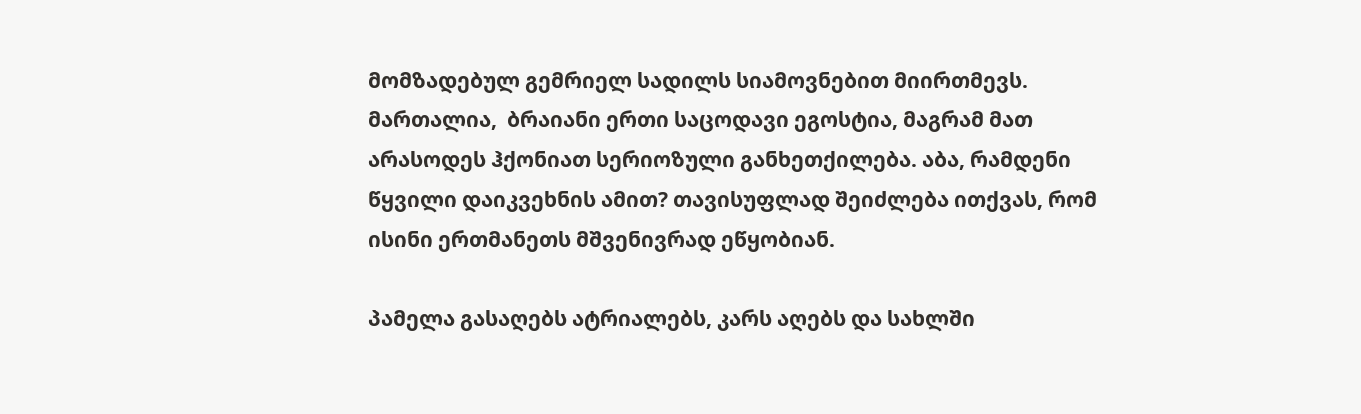მომზადებულ გემრიელ სადილს სიამოვნებით მიირთმევს.  მართალია,  ბრაიანი ერთი საცოდავი ეგოსტია, მაგრამ მათ არასოდეს ჰქონიათ სერიოზული განხეთქილება. აბა, რამდენი წყვილი დაიკვეხნის ამით? თავისუფლად შეიძლება ითქვას, რომ ისინი ერთმანეთს მშვენივრად ეწყობიან.

პამელა გასაღებს ატრიალებს, კარს აღებს და სახლში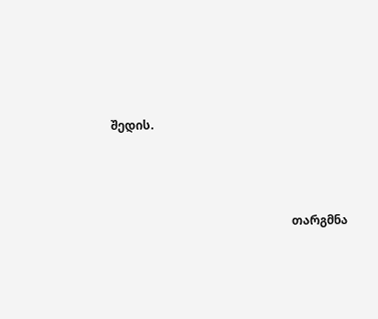შედის.





                                                            თარგმნა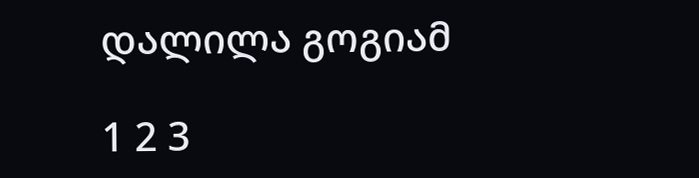დალილა გოგიამ

1 2 3